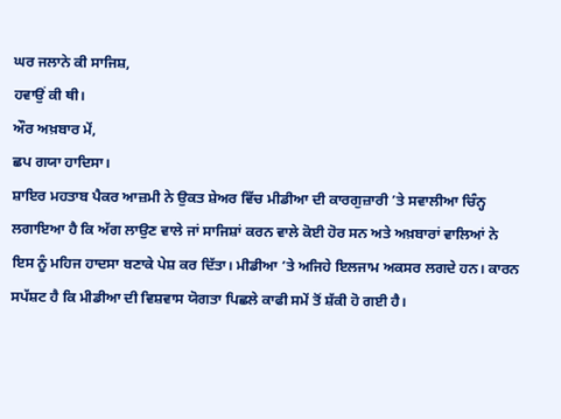ਘਰ ਜਲਾਨੇ ਕੀ ਸਾਜਿਸ਼,
ਹਵਾਉਂ ਕੀ ਥੀ।
ਔਰ ਅਖ਼ਬਾਰ ਮੇਂ,
ਛਪ ਗਯਾ ਹਾਦਿਸਾ।
ਸ਼ਾਇਰ ਮਹਤਾਬ ਪੈਕਰ ਆਜ਼ਮੀ ਨੇ ਉਕਤ ਸ਼ੇਅਰ ਵਿੱਚ ਮੀਡੀਆ ਦੀ ਕਾਰਗੁਜ਼ਾਰੀ ’ਤੇ ਸਵਾਲੀਆ ਚਿੰਨ੍ਹ ਲਗਾਇਆ ਹੈ ਕਿ ਅੱਗ ਲਾਉਣ ਵਾਲੇ ਜਾਂ ਸਾਜਿਸ਼ਾਂ ਕਰਨ ਵਾਲੇ ਕੋਈ ਹੋਰ ਸਨ ਅਤੇ ਅਖ਼ਬਾਰਾਂ ਵਾਲਿਆਂ ਨੇ ਇਸ ਨੂੰ ਮਹਿਜ ਹਾਦਸਾ ਬਣਾਕੇ ਪੇਸ਼ ਕਰ ਦਿੱਤਾ। ਮੀਡੀਆ ’ਤੇ ਅਜਿਹੇ ਇਲਜਾਮ ਅਕਸਰ ਲਗਦੇ ਹਨ। ਕਾਰਨ ਸਪੱਸ਼ਟ ਹੈ ਕਿ ਮੀਡੀਆ ਦੀ ਵਿਸ਼ਵਾਸ ਯੋਗਤਾ ਪਿਛਲੇ ਕਾਫੀ ਸਮੇਂ ਤੋਂ ਸ਼ੱਕੀ ਹੋ ਗਈ ਹੈ।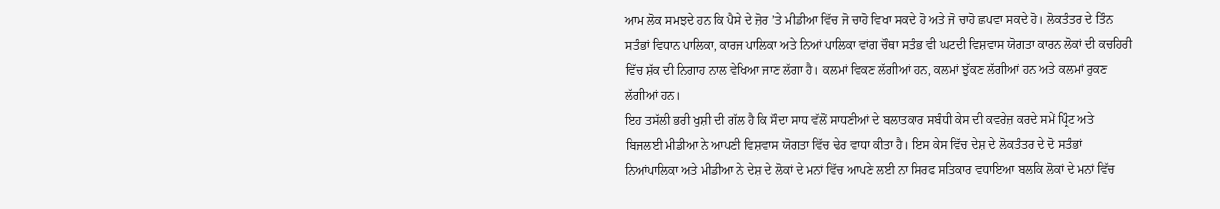ਆਮ ਲੋਕ ਸਮਝਦੇ ਹਨ ਕਿ ਪੈਸੇ ਦੇ ਜ਼ੋਰ ’ਤੇ ਮੀਡੀਆ ਵਿੱਚ ਜੋ ਚਾਹੋ ਵਿਖਾ ਸਕਦੇ ਹੋ ਅਤੇ ਜੋ ਚਾਹੋ ਛਪਵਾ ਸਕਦੇ ਹੋ। ਲੋਕਤੰਤਰ ਦੇ ਤਿੰਨ ਸਤੰਭਾਂ ਵਿਧਾਨ ਪਾਲਿਕਾ, ਕਾਰਜ ਪਾਲਿਕਾ ਅਤੇ ਨਿਆਂ ਪਾਲਿਕਾ ਵਾਂਗ ਚੌਥਾ ਸਤੰਭ ਵੀ ਘਟਦੀ ਵਿਸ਼ਵਾਸ ਯੋਗਤਾ ਕਾਰਨ ਲੋਕਾਂ ਦੀ ਕਚਹਿਰੀ ਵਿੱਚ ਸ਼ੱਕ ਦੀ ਨਿਗਾਹ ਨਾਲ ਵੇਖਿਆ ਜਾਣ ਲੱਗਾ ਹੈ। ਕਲਮਾਂ ਵਿਕਣ ਲੱਗੀਆਂ ਹਨ, ਕਲਮਾਂ ਝੁੱਕਣ ਲੱਗੀਆਂ ਹਨ ਅਤੇ ਕਲਮਾਂ ਰੁਕਣ ਲੱਗੀਆਂ ਹਨ।
ਇਹ ਤਸੱਲੀ ਭਰੀ ਖੁਸ਼ੀ ਦੀ ਗੱਲ ਹੈ ਕਿ ਸੌਦਾ ਸਾਧ ਵੱਲੋਂ ਸਾਧਣੀਆਂ ਦੇ ਬਲਾਤਕਾਰ ਸਬੰਧੀ ਕੇਸ ਦੀ ਕਵਰੇਜ਼ ਕਰਦੇ ਸਮੇਂ ਪ੍ਰਿੰਟ ਅਤੇ ਬਿਜਲਈ ਮੀਡੀਆ ਨੇ ਆਪਣੀ ਵਿਸ਼ਵਾਸ ਯੋਗਤਾ ਵਿੱਚ ਢੇਰ ਵਾਧਾ ਕੀਤਾ ਹੈ। ਇਸ ਕੇਸ ਵਿੱਚ ਦੇਸ਼ ਦੇ ਲੋਕਤੰਤਰ ਦੇ ਦੋ ਸਤੰਭਾਂ ਨਿਆਂਪਾਲਿਕਾ ਅਤੇ ਮੀਡੀਆ ਨੇ ਦੇਸ਼ ਦੇ ਲੋਕਾਂ ਦੇ ਮਨਾਂ ਵਿੱਚ ਆਪਣੇ ਲਈ ਨਾ ਸਿਰਫ ਸਤਿਕਾਰ ਵਧਾਇਆ ਬਲਕਿ ਲੋਕਾਂ ਦੇ ਮਨਾਂ ਵਿੱਚ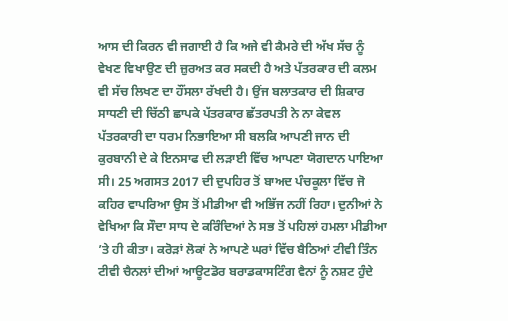ਆਸ ਦੀ ਕਿਰਨ ਵੀ ਜਗਾਈ ਹੈ ਕਿ ਅਜੇ ਵੀ ਕੈਮਰੇ ਦੀ ਅੱਖ ਸੱਚ ਨੂੰ ਵੇਖਣ ਵਿਖਾਉਣ ਦੀ ਜ਼ੁਰਅਤ ਕਰ ਸਕਦੀ ਹੈ ਅਤੇ ਪੱਤਰਕਾਰ ਦੀ ਕਲਮ ਵੀ ਸੱਚ ਲਿਖਣ ਦਾ ਹੌਂਸਲਾ ਰੱਖਦੀ ਹੈ। ਉਂਜ ਬਲਾਤਕਾਰ ਦੀ ਸ਼ਿਕਾਰ ਸਾਧਣੀ ਦੀ ਚਿੱਠੀ ਛਾਪਕੇ ਪੱਤਰਕਾਰ ਛੱਤਰਪਤੀ ਨੇ ਨਾ ਕੇਵਲ ਪੱਤਰਕਾਰੀ ਦਾ ਧਰਮ ਨਿਭਾਇਆ ਸੀ ਬਲਕਿ ਆਪਣੀ ਜਾਨ ਦੀ ਕੁਰਬਾਨੀ ਦੇ ਕੇ ਇਨਸਾਫ ਦੀ ਲੜਾਈ ਵਿੱਚ ਆਪਣਾ ਯੋਗਦਾਨ ਪਾਇਆ ਸੀ। 25 ਅਗਸਤ 2017 ਦੀ ਦੁਪਹਿਰ ਤੋਂ ਬਾਅਦ ਪੰਚਕੂਲਾ ਵਿੱਚ ਜੋ ਕਹਿਰ ਵਾਪਰਿਆ ਉਸ ਤੋਂ ਮੀਡੀਆ ਵੀ ਅਭਿੱਜ ਨਹੀਂ ਰਿਹਾ। ਦੁਨੀਆਂ ਨੇ ਵੇਖਿਆ ਕਿ ਸੌਦਾ ਸਾਧ ਦੇ ਕਰਿੰਦਿਆਂ ਨੇ ਸਭ ਤੋਂ ਪਹਿਲਾਂ ਹਮਲਾ ਮੀਡੀਆ ’ਤੇ ਹੀ ਕੀਤਾ। ਕਰੋੜਾਂ ਲੋਕਾਂ ਨੇ ਆਪਣੇ ਘਰਾਂ ਵਿੱਚ ਬੈਠਿਆਂ ਟੀਵੀ ਤਿੰਨ ਟੀਵੀ ਚੈਨਲਾਂ ਦੀਆਂ ਆਊਟਡੋਰ ਬਰਾਡਕਾਸਟਿੰਗ ਵੈਨਾਂ ਨੂੰ ਨਸ਼ਟ ਹੁੰਦੇ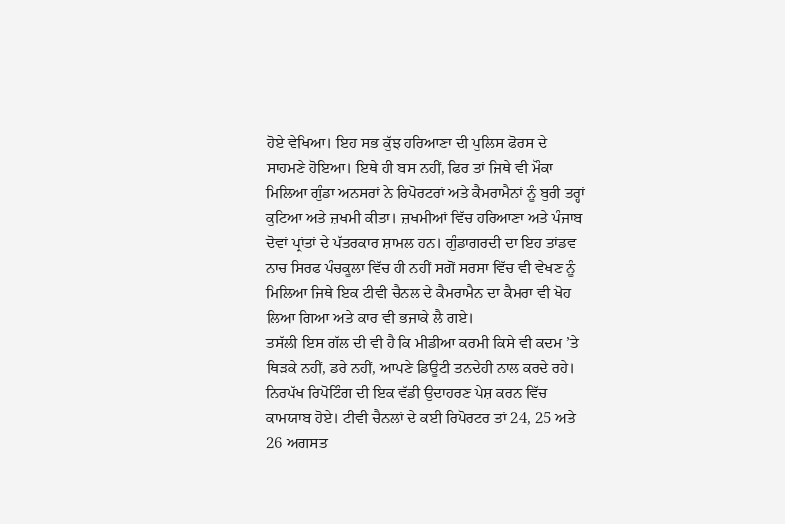ਹੋਏ ਵੇਖਿਆ। ਇਹ ਸਭ ਕੁੱਝ ਹਰਿਆਣਾ ਦੀ ਪੁਲਿਸ ਫੋਰਸ ਦੇ ਸਾਹਮਣੇ ਹੋਇਆ। ਇਥੇ ਹੀ ਬਸ ਨਹੀਂ, ਫਿਰ ਤਾਂ ਜਿਥੇ ਵੀ ਮੌਕਾ ਮਿਲਿਆ ਗੁੰਡਾ ਅਨਸਰਾਂ ਨੇ ਰਿਪੋਰਟਰਾਂ ਅਤੇ ਕੈਮਰਾਮੈਨਾਂ ਨੂੰ ਬੁਰੀ ਤਰ੍ਹਾਂ ਕੁਟਿਆ ਅਤੇ ਜ਼ਖਮੀ ਕੀਤਾ। ਜ਼ਖਮੀਆਂ ਵਿੱਚ ਹਰਿਆਣਾ ਅਤੇ ਪੰਜਾਬ ਦੋਵਾਂ ਪ੍ਰਾਂਤਾਂ ਦੇ ਪੱਤਰਕਾਰ ਸ਼ਾਮਲ ਹਨ। ਗੁੰਡਾਗਰਦੀ ਦਾ ਇਹ ਤਾਂਡਵ ਨਾਚ ਸਿਰਫ ਪੰਚਕੂਲਾ ਵਿੱਚ ਹੀ ਨਹੀਂ ਸਗੋਂ ਸਰਸਾ ਵਿੱਚ ਵੀ ਵੇਖਣ ਨੂੰ ਮਿਲਿਆ ਜਿਥੇ ਇਕ ਟੀਵੀ ਚੈਨਲ ਦੇ ਕੈਮਰਾਮੈਨ ਦਾ ਕੈਮਰਾ ਵੀ ਖੋਹ ਲਿਆ ਗਿਆ ਅਤੇ ਕਾਰ ਵੀ ਭਜਾਕੇ ਲੈ ਗਏ।
ਤਸੱਲੀ ਇਸ ਗੱਲ ਦੀ ਵੀ ਹੈ ਕਿ ਮੀਡੀਆ ਕਰਮੀ ਕਿਸੇ ਵੀ ਕਦਮ ’ਤੇ ਥਿੜਕੇ ਨਹੀਂ, ਡਰੇ ਨਹੀਂ, ਆਪਣੇ ਡਿਊਟੀ ਤਨਦੇਹੀ ਨਾਲ ਕਰਦੇ ਰਹੇ। ਨਿਰਪੱਖ ਰਿਪੋਟਿੰਗ ਦੀ ਇਕ ਵੱਡੀ ਉਦਾਹਰਣ ਪੇਸ਼ ਕਰਨ ਵਿੱਚ ਕਾਮਯਾਬ ਹੋਏ। ਟੀਵੀ ਚੈਨਲਾਂ ਦੇ ਕਈ ਰਿਪੋਰਟਰ ਤਾਂ 24, 25 ਅਤੇ 26 ਅਗਸਤ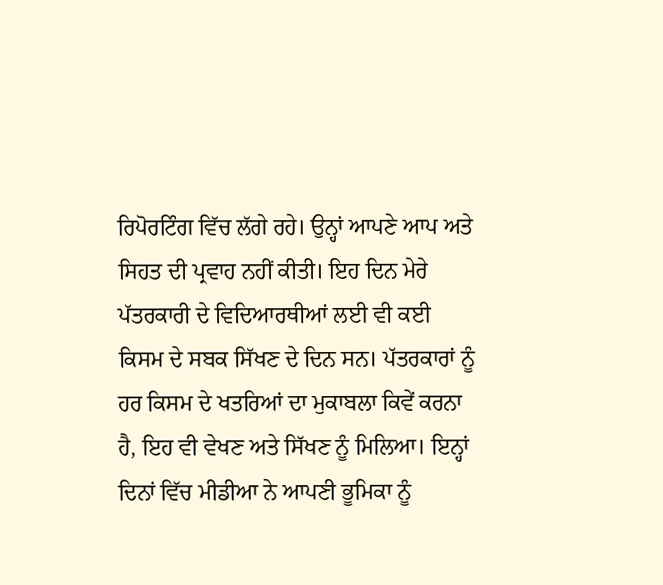ਰਿਪੋਰਟਿੰਗ ਵਿੱਚ ਲੱਗੇ ਰਹੇ। ਉਨ੍ਹਾਂ ਆਪਣੇ ਆਪ ਅਤੇ ਸਿਹਤ ਦੀ ਪ੍ਰਵਾਹ ਨਹੀਂ ਕੀਤੀ। ਇਹ ਦਿਨ ਮੇਰੇ ਪੱਤਰਕਾਰੀ ਦੇ ਵਿਦਿਆਰਥੀਆਂ ਲਈ ਵੀ ਕਈ ਕਿਸਮ ਦੇ ਸਬਕ ਸਿੱਖਣ ਦੇ ਦਿਨ ਸਨ। ਪੱਤਰਕਾਰਾਂ ਨੂੰ ਹਰ ਕਿਸਮ ਦੇ ਖਤਰਿਆਂ ਦਾ ਮੁਕਾਬਲਾ ਕਿਵੇਂ ਕਰਨਾ ਹੈ, ਇਹ ਵੀ ਵੇਖਣ ਅਤੇ ਸਿੱਖਣ ਨੂੰ ਮਿਲਿਆ। ਇਨ੍ਹਾਂ ਦਿਨਾਂ ਵਿੱਚ ਮੀਡੀਆ ਨੇ ਆਪਣੀ ਭੂਮਿਕਾ ਨੂੰ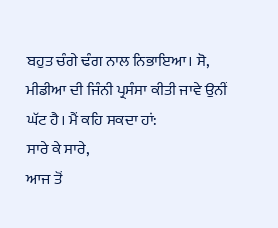ਬਹੁਤ ਚੰਗੇ ਢੰਗ ਨਾਲ ਨਿਭਾਇਆ। ਸੋ, ਮੀਡੀਆ ਦੀ ਜਿੰਨੀ ਪ੍ਰਸੰਸਾ ਕੀਤੀ ਜਾਵੇ ਉਨੀਂ ਘੱਟ ਹੈ। ਮੈਂ ਕਹਿ ਸਕਦਾ ਹਾਂ:
ਸਾਰੇ ਕੇ ਸਾਰੇ,
ਆਜ ਤੋਂ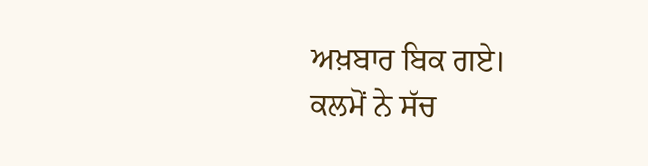ਅਖ਼ਬਾਰ ਬਿਕ ਗਏ।
ਕਲਮੋਂ ਨੇ ਸੱਚ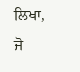ਲਿਖਾ,
ਜੋ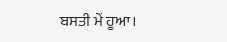ਬਸਤੀ ਮੇਂ ਹੂਆ।